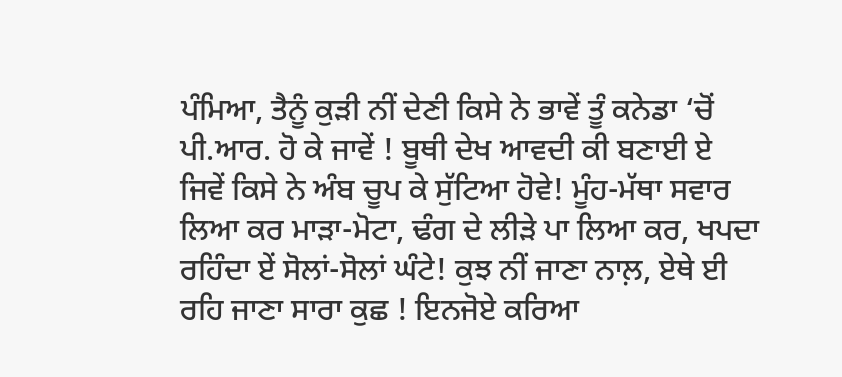ਪੰਮਿਆ, ਤੈਨੂੰ ਕੁੜੀ ਨੀਂ ਦੇਣੀ ਕਿਸੇ ਨੇ ਭਾਵੇਂ ਤੂੰ ਕਨੇਡਾ ‘ਚੋਂ ਪੀ.ਆਰ. ਹੋ ਕੇ ਜਾਵੇਂ ! ਬੂਥੀ ਦੇਖ ਆਵਦੀ ਕੀ ਬਣਾਈ ਏ ਜਿਵੇਂ ਕਿਸੇ ਨੇ ਅੰਬ ਚੂਪ ਕੇ ਸੁੱਟਿਆ ਹੋਵੇ! ਮੂੰਹ-ਮੱਥਾ ਸਵਾਰ ਲਿਆ ਕਰ ਮਾੜਾ-ਮੋਟਾ, ਢੰਗ ਦੇ ਲੀੜੇ ਪਾ ਲਿਆ ਕਰ, ਖਪਦਾ ਰਹਿੰਦਾ ਏਂ ਸੋਲਾਂ-ਸੋਲਾਂ ਘੰਟੇ! ਕੁਝ ਨੀਂ ਜਾਣਾ ਨਾਲ਼, ਏਥੇ ਈ ਰਹਿ ਜਾਣਾ ਸਾਰਾ ਕੁਛ ! ਇਨਜੋਏ ਕਰਿਆ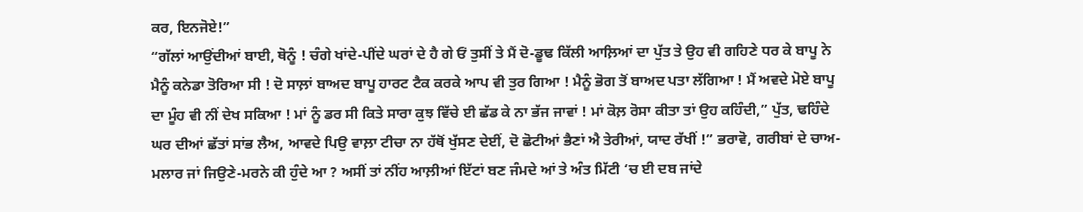ਕਰ, ਇਨਜੋਏ!”
“ਗੱਲਾਂ ਆਉਂਦੀਆਂ ਬਾਈ, ਥੋਨੂੰ ! ਚੰਗੇ ਖਾਂਦੇ-ਪੀਂਦੇ ਘਰਾਂ ਦੇ ਹੈ ਗੇ ਓਂ ਤੁਸੀਂ ਤੇ ਮੈਂ ਦੋ-ਡੂਢ ਕਿੱਲੀ ਆਲ਼ਿਆਂ ਦਾ ਪੁੱਤ ਤੇ ਉਹ ਵੀ ਗਹਿਣੇ ਧਰ ਕੇ ਬਾਪੂ ਨੇ ਮੈਨੂੰ ਕਨੇਡਾ ਤੋਰਿਆ ਸੀ ! ਦੋ ਸਾਲ਼ਾਂ ਬਾਅਦ ਬਾਪੂ ਹਾਰਟ ਟੈਕ ਕਰਕੇ ਆਪ ਵੀ ਤੁਰ ਗਿਆ ! ਮੈਨੂੰ ਭੋਗ ਤੋਂ ਬਾਅਦ ਪਤਾ ਲੱਗਿਆ ! ਮੈਂ ਅਵਦੇ ਮੋਏ ਬਾਪੂ ਦਾ ਮੂੰਹ ਵੀ ਨੀਂ ਦੇਖ ਸਕਿਆ ! ਮਾਂ ਨੂੰ ਡਰ ਸੀ ਕਿਤੇ ਸਾਰਾ ਕੁਝ ਵਿੱਚੇ ਈ ਛੱਡ ਕੇ ਨਾ ਭੱਜ ਜਾਵਾਂ ! ਮਾਂ ਕੋਲ਼ ਰੋਸਾ ਕੀਤਾ ਤਾਂ ਉਹ ਕਹਿੰਦੀ,” ਪੁੱਤ, ਢਹਿੰਦੇ ਘਰ ਦੀਆਂ ਛੱਤਾਂ ਸਾਂਭ ਲੈਅ, ਆਵਦੇ ਪਿਉ ਵਾਲ਼ਾ ਟੀਚਾ ਨਾ ਹੱਥੋਂ ਖੁੱਸਣ ਦੇਈਂ, ਦੋ ਛੋਟੀਆਂ ਭੈਣਾਂ ਐ ਤੇਰੀਆਂ, ਯਾਦ ਰੱਖੀਂ !” ਭਰਾਵੋ, ਗਰੀਬਾਂ ਦੇ ਚਾਅ-ਮਲਾਰ ਜਾਂ ਜਿਉਣੇ-ਮਰਨੇ ਕੀ ਹੁੰਦੇ ਆ ? ਅਸੀਂ ਤਾਂ ਨੀਂਹ ਆਲ਼ੀਆਂ ਇੱਟਾਂ ਬਣ ਜੰਮਦੇ ਆਂ ਤੇ ਅੰਤ ਮਿੱਟੀ ‘ਚ ਈ ਦਬ ਜਾਂਦੇ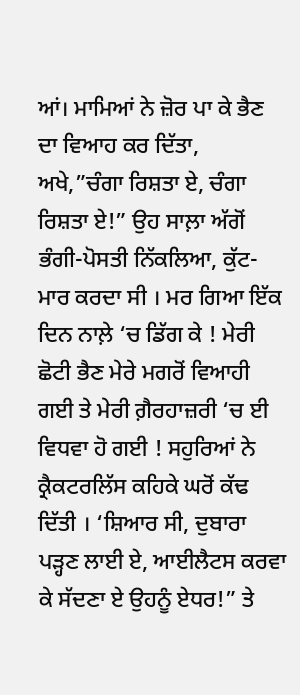ਆਂ। ਮਾਮਿਆਂ ਨੇ ਜ਼ੋਰ ਪਾ ਕੇ ਭੈਣ ਦਾ ਵਿਆਹ ਕਰ ਦਿੱਤਾ, ਅਖੇ,”ਚੰਗਾ ਰਿਸ਼ਤਾ ਏ, ਚੰਗਾ ਰਿਸ਼ਤਾ ਏ!” ਉਹ ਸਾਲ਼ਾ ਅੱਗੋਂ ਭੰਗੀ-ਪੋਸਤੀ ਨਿੱਕਲਿਆ, ਕੁੱਟ-ਮਾਰ ਕਰਦਾ ਸੀ । ਮਰ ਗਿਆ ਇੱਕ ਦਿਨ ਨਾਲ਼ੇ ‘ਚ ਡਿੱਗ ਕੇ ! ਮੇਰੀ ਛੋਟੀ ਭੈਣ ਮੇਰੇ ਮਗਰੋਂ ਵਿਆਹੀ ਗਈ ਤੇ ਮੇਰੀ ਗ਼ੈਰਹਾਜ਼ਰੀ ‘ਚ ਈ ਵਿਧਵਾ ਹੋ ਗਈ ! ਸਹੁਰਿਆਂ ਨੇ ਕ੍ਰੈਕਟਰਲਿੱਸ ਕਹਿਕੇ ਘਰੋਂ ਕੱਢ ਦਿੱਤੀ । ‘ਸ਼ਿਆਰ ਸੀ, ਦੁਬਾਰਾ ਪੜ੍ਹਣ ਲਾਈ ਏ, ਆਈਲੈਟਸ ਕਰਵਾ ਕੇ ਸੱਦਣਾ ਏ ਉਹਨੂੰ ਏਧਰ!” ਤੇ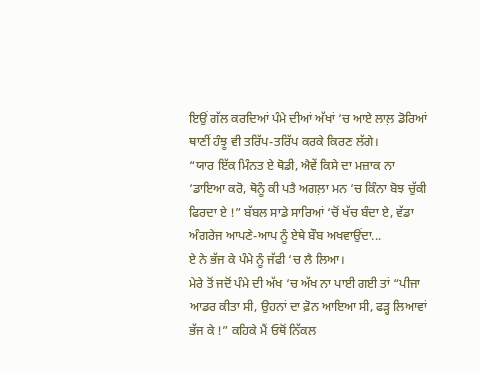ਇਉਂ ਗੱਲ ਕਰਦਿਆਂ ਪੰਮੇ ਦੀਆਂ ਅੱਖਾਂ ‘ਚ ਆਏ ਲਾਲ਼ ਡੋਰਿਆਂ ਥਾਣੀਂ ਹੰਝੂ ਵੀ ਤਰਿੱਪ-ਤਰਿੱਪ ਕਰਕੇ ਕਿਰਣ ਲੱਗੇ।
“ਯਾਰ ਇੱਕ ਮਿੰਨਤ ਏ ਥੋਡੀ, ਐਵੇਂ ਕਿਸੇ ਦਾ ਮਜ਼ਾਕ ਨਾ ‘ਡਾਇਆ ਕਰੋ, ਥੋਨੂੰ ਕੀ ਪਤੈ ਅਗਲ਼ਾ ਮਨ ‘ਚ ਕਿੰਨਾ ਬੋਝ ਚੁੱਕੀ ਫਿਰਦਾ ਏ !” ਬੱਬਲ ਸਾਡੇ ਸਾਰਿਆਂ ‘ਚੋਂ ਖੱਚ ਬੰਦਾ ਏ, ਵੱਡਾ ਅੰਗਰੇਜ ਆਪਣੇ-ਆਪ ਨੂੰ ਏਥੇ ਬੌਬ ਅਖਵਾਉਂਦਾ...
ਏ ਨੇ ਭੱਜ ਕੇ ਪੰਮੇ ਨੂੰ ਜੱਫੀ ‘ਚ ਲੈ ਲਿਆ।
ਮੇਰੇ ਤੋਂ ਜਦੋਂ ਪੰਮੇ ਦੀ ਅੱਖ ‘ਚ ਅੱਖ ਨਾ ਪਾਈ ਗਈ ਤਾਂ “ਪੀਜਾ ਆਡਰ ਕੀਤਾ ਸੀ, ਉਹਨਾਂ ਦਾ ਫ਼ੋਨ ਆਇਆ ਸੀ, ਫੜ੍ਹ ਲਿਆਵਾਂ ਭੱਜ ਕੇ !” ਕਹਿਕੇ ਮੈਂ ਓਥੋਂ ਨਿੱਕਲ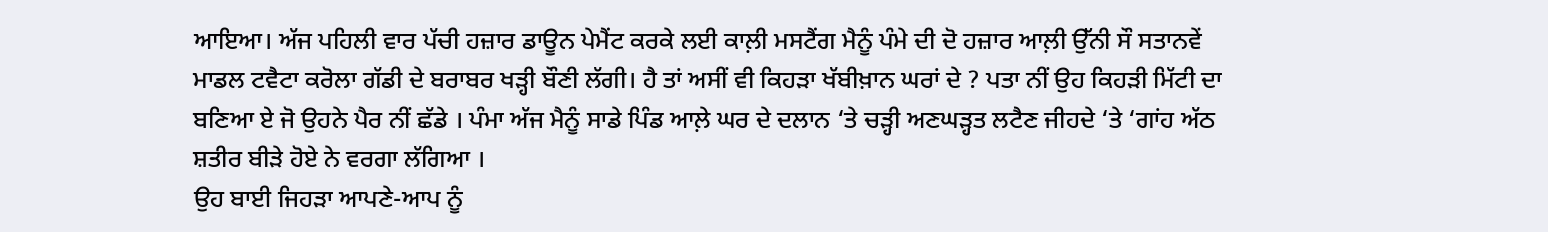ਆਇਆ। ਅੱਜ ਪਹਿਲੀ ਵਾਰ ਪੱਚੀ ਹਜ਼ਾਰ ਡਾਊਨ ਪੇਮੈਂਟ ਕਰਕੇ ਲਈ ਕਾਲ਼ੀ ਮਸਟੈਂਗ ਮੈਨੂੰ ਪੰਮੇ ਦੀ ਦੋ ਹਜ਼ਾਰ ਆਲ਼ੀ ਉੱਨੀ ਸੌ ਸਤਾਨਵੇਂ ਮਾਡਲ ਟਵੈਟਾ ਕਰੋਲਾ ਗੱਡੀ ਦੇ ਬਰਾਬਰ ਖੜ੍ਹੀ ਬੌਣੀ ਲੱਗੀ। ਹੈ ਤਾਂ ਅਸੀਂ ਵੀ ਕਿਹੜਾ ਖੱਬੀਖ਼ਾਨ ਘਰਾਂ ਦੇ ? ਪਤਾ ਨੀਂ ਉਹ ਕਿਹੜੀ ਮਿੱਟੀ ਦਾ ਬਣਿਆ ਏ ਜੋ ਉਹਨੇ ਪੈਰ ਨੀਂ ਛੱਡੇ । ਪੰਮਾ ਅੱਜ ਮੈਨੂੰ ਸਾਡੇ ਪਿੰਡ ਆਲ਼ੇ ਘਰ ਦੇ ਦਲਾਨ ‘ਤੇ ਚੜ੍ਹੀ ਅਣਘੜ੍ਹਤ ਲਟੈਣ ਜੀਹਦੇ ‘ਤੇ ‘ਗਾਂਹ ਅੱਠ ਸ਼ਤੀਰ ਬੀੜੇ ਹੋਏ ਨੇ ਵਰਗਾ ਲੱਗਿਆ ।
ਉਹ ਬਾਈ ਜਿਹੜਾ ਆਪਣੇ-ਆਪ ਨੂੰ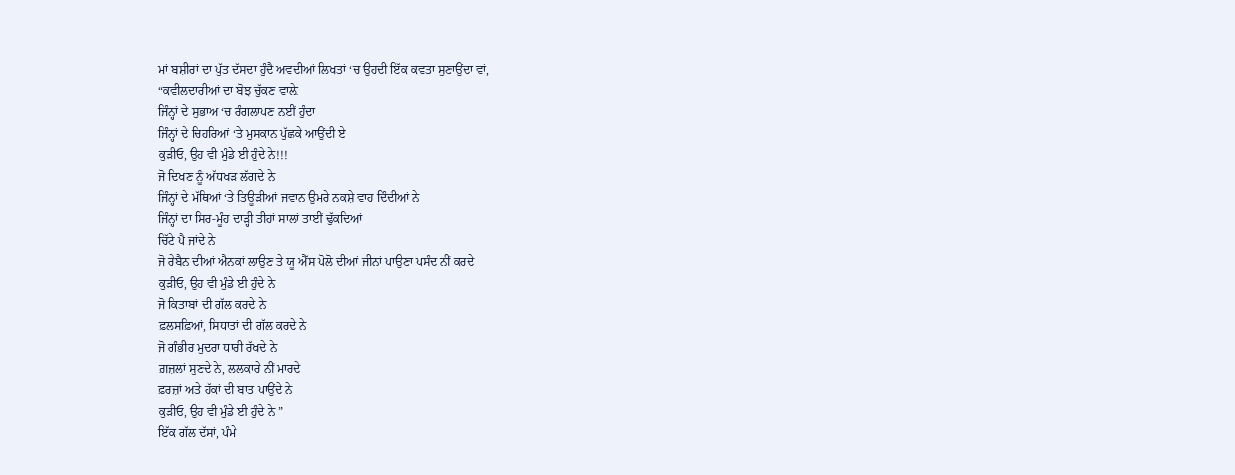ਮਾਂ ਬਸ਼ੀਰਾਂ ਦਾ ਪੁੱਤ ਦੱਸਦਾ ਹੁੰਦੈ ਅਵਦੀਆਂ ਲਿਖਤਾਂ ‘ਚ ਉਹਦੀ ਇੱਕ ਕਵਤਾ ਸੁਣਾਉਂਦਾ ਵਾਂ,
“ਕਵੀਲਦਾਰੀਆਂ ਦਾ ਬੋਝ ਚੁੱਕਣ ਵਾਲ਼ੇ
ਜਿੰਨ੍ਹਾਂ ਦੇ ਸੁਭਾਅ ‘ਚ ਰੰਗਲਾਪਣ ਨਈਂ ਹੁੰਦਾ
ਜਿੰਨ੍ਹਾਂ ਦੇ ਚਿਹਰਿਆਂ ‘ਤੇ ਮੁਸਕਾਨ ਪੁੱਛਕੇ ਆਉਂਦੀ ਏ
ਕੁੜੀਓ, ਉਹ ਵੀ ਮੁੰਡੇ ਈ ਹੁੰਦੇ ਨੇ!!!
ਜੋ ਦਿਖਣ ਨੂੰ ਅੱਧਖੜ ਲੱਗਦੇ ਨੇ
ਜਿੰਨ੍ਹਾਂ ਦੇ ਮੱਥਿਆਂ ‘ਤੇ ਤਿਊੜੀਆਂ ਜਵਾਨ ਉਮਰੇ ਨਕਸ਼ੇ ਵਾਹ ਦਿੰਦੀਆਂ ਨੇ
ਜਿੰਨ੍ਹਾਂ ਦਾ ਸਿਰ-ਮੂੰਹ ਦਾੜ੍ਹੀ ਤੀਹਾਂ ਸਾਲਾਂ ਤਾਈਂ ਢੁੱਕਦਿਆਂ
ਚਿੱਟੇ ਪੈ ਜਾਂਦੇ ਨੇ
ਜੋ ਰੇਬੈਨ ਦੀਆਂ ਐਨਕਾਂ ਲਾਉਣ ਤੇ ਯੂ ਐੱਸ ਪੋਲੋ ਦੀਆਂ ਜੀਨਾਂ ਪਾਉਣਾ ਪਸੰਦ ਨੀਂ ਕਰਦੇ
ਕੁੜੀਓ, ਉਹ ਵੀ ਮੁੰਡੇ ਈ ਹੁੰਦੇ ਨੇ
ਜੋ ਕਿਤਾਬਾਂ ਦੀ ਗੱਲ ਕਰਦੇ ਨੇ
ਫ਼ਲਸਫ਼ਿਆਂ, ਸਿਧਾਤਾਂ ਦੀ ਗੱਲ ਕਰਦੇ ਨੇ
ਜੋ ਗੰਭੀਰ ਮੁਦਰਾ ਧਾਰੀ ਰੱਖਦੇ ਨੇ
ਗ਼ਜ਼ਲਾਂ ਸੁਣਦੇ ਨੇ, ਲਲਕਾਰੇ ਨੀਂ ਮਾਰਦੇ
ਫ਼ਰਜ਼ਾਂ ਅਤੇ ਹੱਕਾਂ ਦੀ ਬਾਤ ਪਾਉਂਦੇ ਨੇ
ਕੁੜੀਓ, ਉਹ ਵੀ ਮੁੰਡੇ ਈ ਹੁੰਦੇ ਨੇ ”
ਇੱਕ ਗੱਲ ਦੱਸਾਂ, ਪੰਮੇ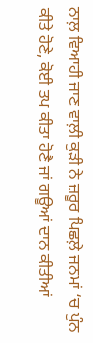ਨਾਲ਼ ਵਿਆਹੀ ਜਾਣ ਵਾਲ਼ੀ ਕੁੜੀ ਨੇ ਜ਼ਰੂਰ ਪਿਛਲ਼ੇ ਜਨਮਾਂ ‘ਚ ਪੁੰਨ ਕੀਤੇ ਹੋਣੇ, ਕੋਈ ਤਪ ਕੀਤਾ ਹੋਣੈ ਜਾਂ ਗਊਆਂ ਦਾਨ ਕੀਤੀਆਂ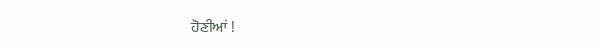ਹੋਣੀਆਂ !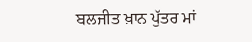ਬਲਜੀਤ ਖ਼ਾਨ ਪੁੱਤਰ ਮਾਂ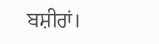ਬਸ਼ੀਰਾਂ।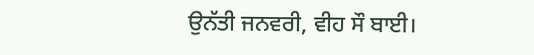ਉਨੱਤੀ ਜਨਵਰੀ, ਵੀਹ ਸੌ ਬਾਈ।